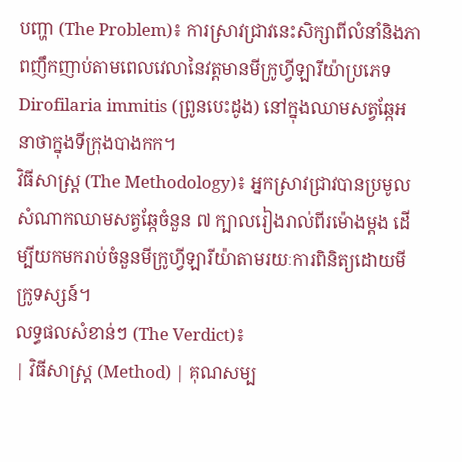បញ្ហា (The Problem)៖ ការស្រាវជ្រាវនេះសិក្សាពីលំនាំនិងភាពញឹកញាប់តាមពេលវេលានៃវត្តមានមីក្រូហ្វីឡារីយ៉ាប្រភេទ Dirofilaria immitis (ព្រូនបេះដូង) នៅក្នុងឈាមសត្វឆ្កែអនាថាក្នុងទីក្រុងបាងកក។
វិធីសាស្ត្រ (The Methodology)៖ អ្នកស្រាវជ្រាវបានប្រមូលសំណាកឈាមសត្វឆ្កែចំនួន ៧ ក្បាលរៀងរាល់ពីរម៉ោងម្តង ដើម្បីយកមករាប់ចំនួនមីក្រូហ្វីឡារីយ៉ាតាមរយៈការពិនិត្យដោយមីក្រូទស្សន៍។
លទ្ធផលសំខាន់ៗ (The Verdict)៖
| វិធីសាស្ត្រ (Method) | គុណសម្ប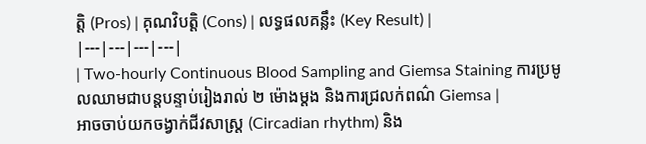ត្តិ (Pros) | គុណវិបត្តិ (Cons) | លទ្ធផលគន្លឹះ (Key Result) |
|---|---|---|---|
| Two-hourly Continuous Blood Sampling and Giemsa Staining ការប្រមូលឈាមជាបន្តបន្ទាប់រៀងរាល់ ២ ម៉ោងម្តង និងការជ្រលក់ពណ៌ Giemsa |
អាចចាប់យកចង្វាក់ជីវសាស្ត្រ (Circadian rhythm) និង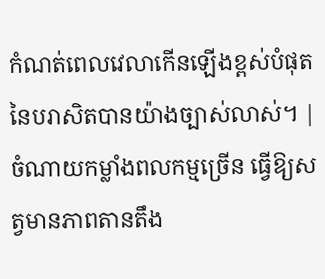កំណត់ពេលវេលាកើនឡើងខ្ពស់បំផុតនៃបរាសិតបានយ៉ាងច្បាស់លាស់។ | ចំណាយកម្លាំងពលកម្មច្រើន ធ្វើឱ្យសត្វមានភាពតានតឹង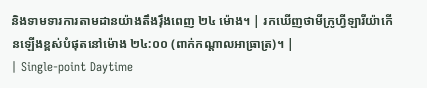និងទាមទារការតាមដានយ៉ាងតឹងរ៉ឹងពេញ ២៤ ម៉ោង។ | រកឃើញថាមីក្រូហ្វីឡារីយ៉ាកើនឡើងខ្ពស់បំផុតនៅម៉ោង ២៤:០០ (ពាក់កណ្តាលអាធ្រាត្រ)។ |
| Single-point Daytime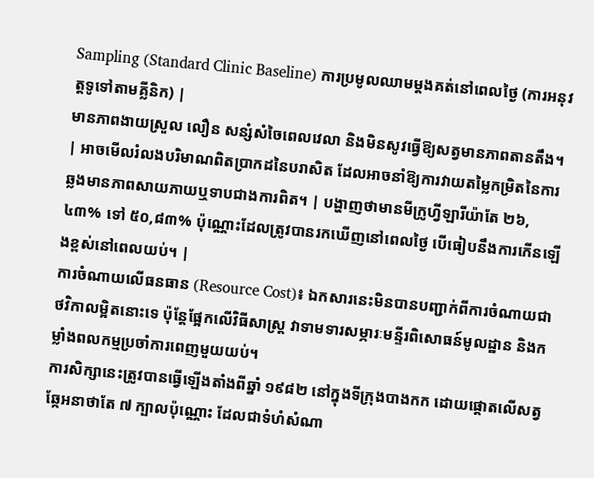Sampling (Standard Clinic Baseline) ការប្រមូលឈាមម្តងគត់នៅពេលថ្ងៃ (ការអនុវត្តទូទៅតាមគ្លីនិក) |
មានភាពងាយស្រួល លឿន សន្សំសំចៃពេលវេលា និងមិនសូវធ្វើឱ្យសត្វមានភាពតានតឹង។ | អាចមើលរំលងបរិមាណពិតប្រាកដនៃបរាសិត ដែលអាចនាំឱ្យការវាយតម្លៃកម្រិតនៃការឆ្លងមានភាពសាយភាយឬទាបជាងការពិត។ | បង្ហាញថាមានមីក្រូហ្វីឡារីយ៉ាតែ ២៦,៤៣% ទៅ ៥០,៨៣% ប៉ុណ្ណោះដែលត្រូវបានរកឃើញនៅពេលថ្ងៃ បើធៀបនឹងការកើនឡើងខ្ពស់នៅពេលយប់។ |
ការចំណាយលើធនធាន (Resource Cost)៖ ឯកសារនេះមិនបានបញ្ជាក់ពីការចំណាយជាថវិកាលម្អិតនោះទេ ប៉ុន្តែផ្អែកលើវិធីសាស្ត្រ វាទាមទារសម្ភារៈមន្ទីរពិសោធន៍មូលដ្ឋាន និងកម្លាំងពលកម្មប្រចាំការពេញមួយយប់។
ការសិក្សានេះត្រូវបានធ្វើឡើងតាំងពីឆ្នាំ ១៩៨២ នៅក្នុងទីក្រុងបាងកក ដោយផ្តោតលើសត្វឆ្កែអនាថាតែ ៧ ក្បាលប៉ុណ្ណោះ ដែលជាទំហំសំណា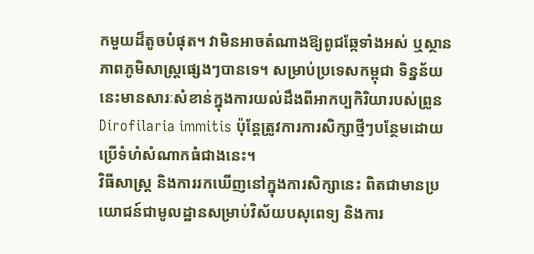កមួយដ៏តូចបំផុត។ វាមិនអាចតំណាងឱ្យពូជឆ្កែទាំងអស់ ឬស្ថានភាពភូមិសាស្ត្រផ្សេងៗបានទេ។ សម្រាប់ប្រទេសកម្ពុជា ទិន្នន័យនេះមានសារៈសំខាន់ក្នុងការយល់ដឹងពីអាកប្បកិរិយារបស់ព្រូន Dirofilaria immitis ប៉ុន្តែត្រូវការការសិក្សាថ្មីៗបន្ថែមដោយប្រើទំហំសំណាកធំជាងនេះ។
វិធីសាស្ត្រ និងការរកឃើញនៅក្នុងការសិក្សានេះ ពិតជាមានប្រយោជន៍ជាមូលដ្ឋានសម្រាប់វិស័យបសុពេទ្យ និងការ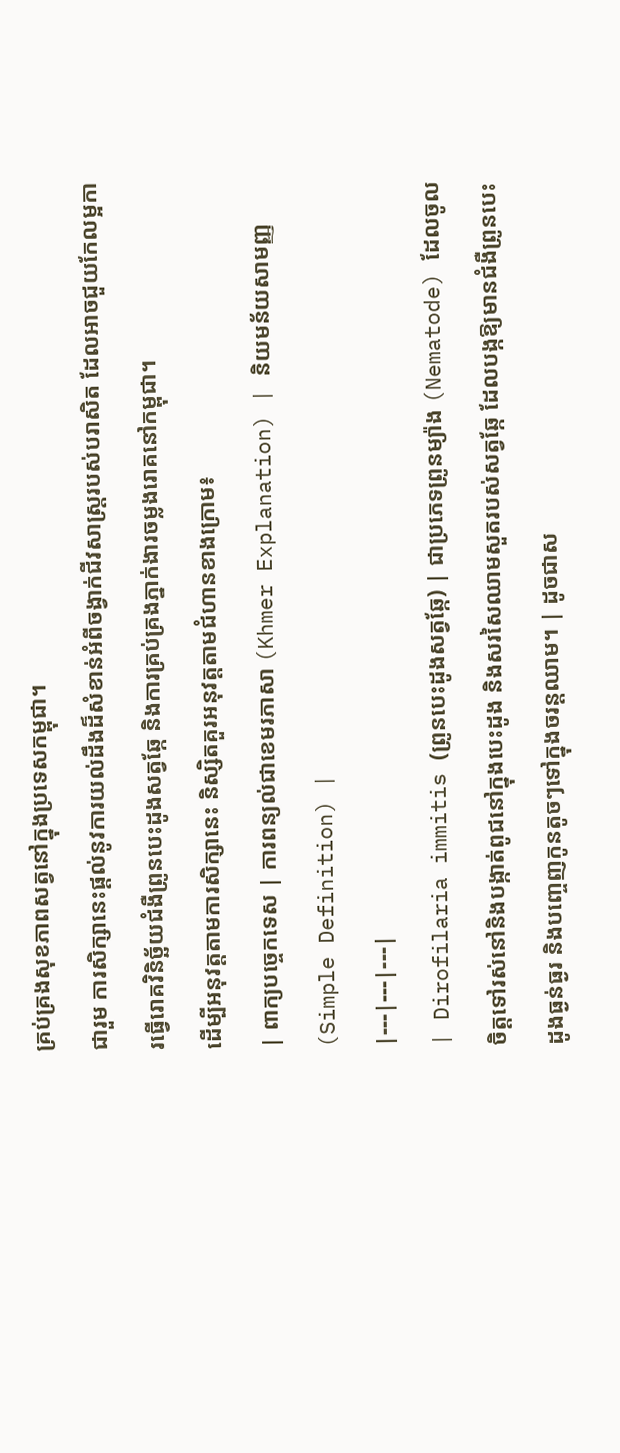គ្រប់គ្រងសុខភាពសត្វនៅក្នុងប្រទេសកម្ពុជា។
ជារួម ការសិក្សានេះផ្តល់នូវការយល់ដឹងដ៏សំខាន់អំពីចង្វាក់ជីវសាស្ត្ររបស់បរាសិត ដែលអាចជួយកែលម្អការធ្វើរោគវិនិច្ឆ័យជំងឺព្រូនបេះដូងសត្វឆ្កែ និងការគ្រប់គ្រងភ្នាក់ងារចម្លងរោគនៅកម្ពុជា។
ដើម្បីអនុវត្តតាមការសិក្សានេះ និស្សិតគួរអនុវត្តតាមជំហានខាងក្រោម៖
| ពាក្យបច្ចេកទេស | ការពន្យល់ជាខេមរភាសា (Khmer Explanation) | និយមន័យសាមញ្ញ (Simple Definition) |
|---|---|---|
| Dirofilaria immitis (ព្រូនបេះដូងសត្វឆ្កែ) | ជាប្រភេទព្រូនម្យ៉ាង (Nematode) ដែលចូលចិត្តទៅរស់នៅនិងបង្កាត់ពូជនៅក្នុងបេះដូង និងសរសៃឈាមសួតរបស់សត្វឆ្កែ ដែលបង្កឱ្យមានជំងឺព្រូនបេះដូងធ្ងន់ធ្ងរ និងបញ្ចេញកូនតូចៗទៅក្នុងចរន្តឈាម។ | ដូចជាស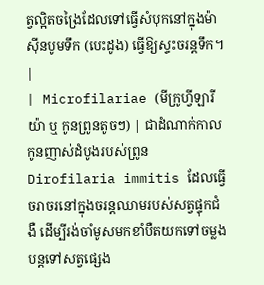ត្វល្អិតចង្រៃដែលទៅធ្វើសំបុកនៅក្នុងម៉ាស៊ីនបូមទឹក (បេះដូង) ធ្វើឱ្យស្ទះចរន្តទឹក។ |
| Microfilariae (មីក្រូហ្វីឡារីយ៉ា ឬ កូនព្រូនតូចៗ) | ជាដំណាក់កាលកូនញាស់ដំបូងរបស់ព្រូន Dirofilaria immitis ដែលធ្វើចរាចរនៅក្នុងចរន្តឈាមរបស់សត្វផ្ទុកជំងឺ ដើម្បីរង់ចាំមូសមកខាំបឺតយកទៅចម្លងបន្តទៅសត្វផ្សេង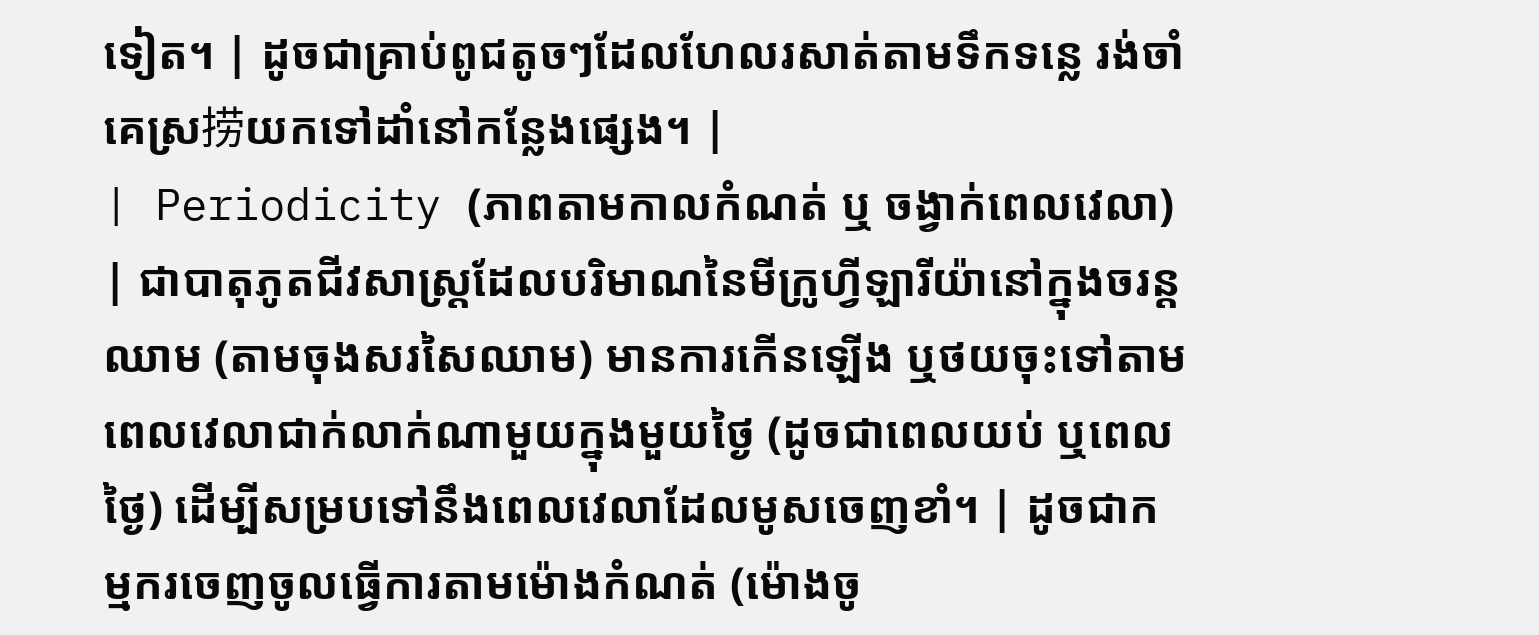ទៀត។ | ដូចជាគ្រាប់ពូជតូចៗដែលហែលរសាត់តាមទឹកទន្លេ រង់ចាំគេស្រ捞យកទៅដាំនៅកន្លែងផ្សេង។ |
| Periodicity (ភាពតាមកាលកំណត់ ឬ ចង្វាក់ពេលវេលា) | ជាបាតុភូតជីវសាស្ត្រដែលបរិមាណនៃមីក្រូហ្វីឡារីយ៉ានៅក្នុងចរន្តឈាម (តាមចុងសរសៃឈាម) មានការកើនឡើង ឬថយចុះទៅតាមពេលវេលាជាក់លាក់ណាមួយក្នុងមួយថ្ងៃ (ដូចជាពេលយប់ ឬពេលថ្ងៃ) ដើម្បីសម្របទៅនឹងពេលវេលាដែលមូសចេញខាំ។ | ដូចជាកម្មករចេញចូលធ្វើការតាមម៉ោងកំណត់ (ម៉ោងចូ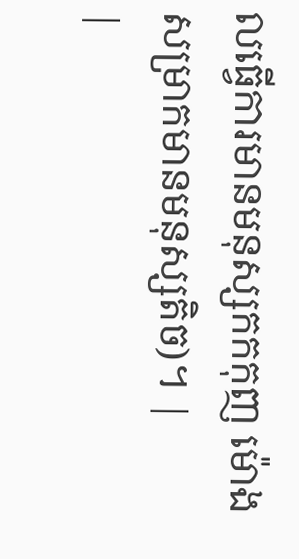លធ្វើការមានមនុស្សកកកុញ ម៉ោងសម្រាកមានមនុស្សតិច)។ |
|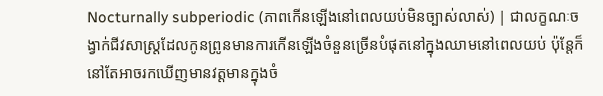Nocturnally subperiodic (ភាពកើនឡើងនៅពេលយប់មិនច្បាស់លាស់) | ជាលក្ខណៈចង្វាក់ជីវសាស្ត្រដែលកូនព្រូនមានការកើនឡើងចំនួនច្រើនបំផុតនៅក្នុងឈាមនៅពេលយប់ ប៉ុន្តែក៏នៅតែអាចរកឃើញមានវត្តមានក្នុងចំ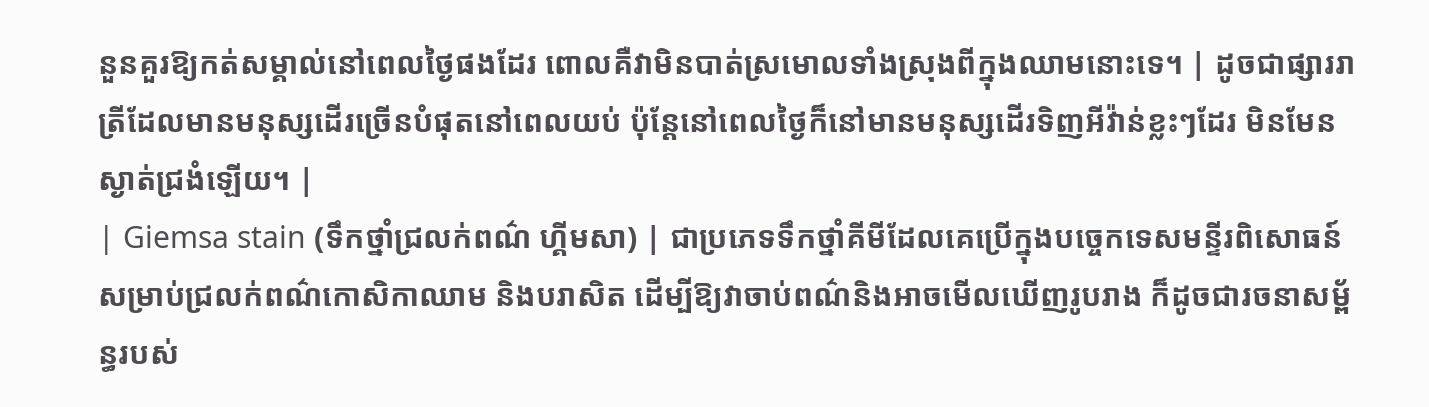នួនគួរឱ្យកត់សម្គាល់នៅពេលថ្ងៃផងដែរ ពោលគឺវាមិនបាត់ស្រមោលទាំងស្រុងពីក្នុងឈាមនោះទេ។ | ដូចជាផ្សាររាត្រីដែលមានមនុស្សដើរច្រើនបំផុតនៅពេលយប់ ប៉ុន្តែនៅពេលថ្ងៃក៏នៅមានមនុស្សដើរទិញអីវ៉ាន់ខ្លះៗដែរ មិនមែនស្ងាត់ជ្រងំឡើយ។ |
| Giemsa stain (ទឹកថ្នាំជ្រលក់ពណ៌ ហ្គីមសា) | ជាប្រភេទទឹកថ្នាំគីមីដែលគេប្រើក្នុងបច្ចេកទេសមន្ទីរពិសោធន៍សម្រាប់ជ្រលក់ពណ៌កោសិកាឈាម និងបរាសិត ដើម្បីឱ្យវាចាប់ពណ៌និងអាចមើលឃើញរូបរាង ក៏ដូចជារចនាសម្ព័ន្ធរបស់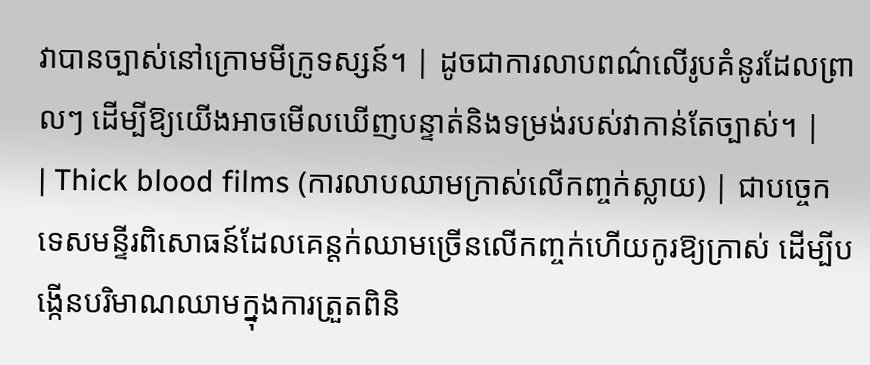វាបានច្បាស់នៅក្រោមមីក្រូទស្សន៍។ | ដូចជាការលាបពណ៌លើរូបគំនូរដែលព្រាលៗ ដើម្បីឱ្យយើងអាចមើលឃើញបន្ទាត់និងទម្រង់របស់វាកាន់តែច្បាស់។ |
| Thick blood films (ការលាបឈាមក្រាស់លើកញ្ចក់ស្លាយ) | ជាបច្ចេកទេសមន្ទីរពិសោធន៍ដែលគេន្តក់ឈាមច្រើនលើកញ្ចក់ហើយកូរឱ្យក្រាស់ ដើម្បីបង្កើនបរិមាណឈាមក្នុងការត្រួតពិនិ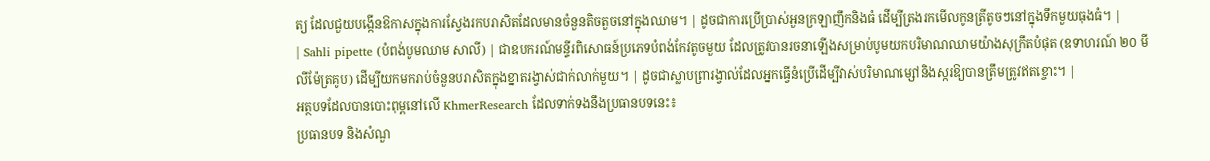ត្យ ដែលជួយបង្កើនឱកាសក្នុងការស្វែងរកបរាសិតដែលមានចំនួនតិចតួចនៅក្នុងឈាម។ | ដូចជាការប្រើប្រាស់អួនក្រឡាញឹកនិងធំ ដើម្បីត្រងរកមើលកូនត្រីតូចៗនៅក្នុងទឹកមួយធុងធំ។ |
| Sahli pipette (បំពង់បូមឈាម សាលី) | ជាឧបករណ៍មន្ទីរពិសោធន៍ប្រភេទបំពង់កែវតូចមួយ ដែលត្រូវបានរចនាឡើងសម្រាប់បូមយកបរិមាណឈាមយ៉ាងសុក្រឹតបំផុត (ឧទាហរណ៍ ២០ មីលីម៉ែត្រគូប) ដើម្បីយកមករាប់ចំនួនបរាសិតក្នុងខ្នាតរង្វាស់ជាក់លាក់មួយ។ | ដូចជាស្លាបព្រារង្វាល់ដែលអ្នកធ្វើនំប្រើដើម្បីវាស់បរិមាណម្សៅនិងស្ករឱ្យបានត្រឹមត្រូវឥតខ្ចោះ។ |
អត្ថបទដែលបានបោះពុម្ពនៅលើ KhmerResearch ដែលទាក់ទងនឹងប្រធានបទនេះ៖
ប្រធានបទ និងសំណួ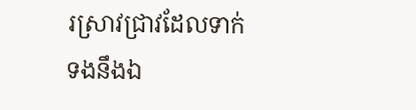រស្រាវជ្រាវដែលទាក់ទងនឹងឯ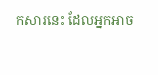កសារនេះ ដែលអ្នកអាច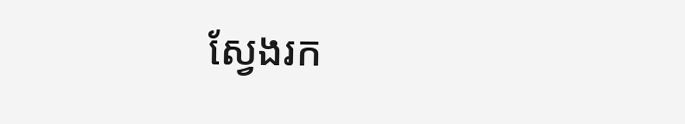ស្វែងរក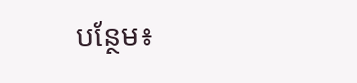បន្ថែម៖